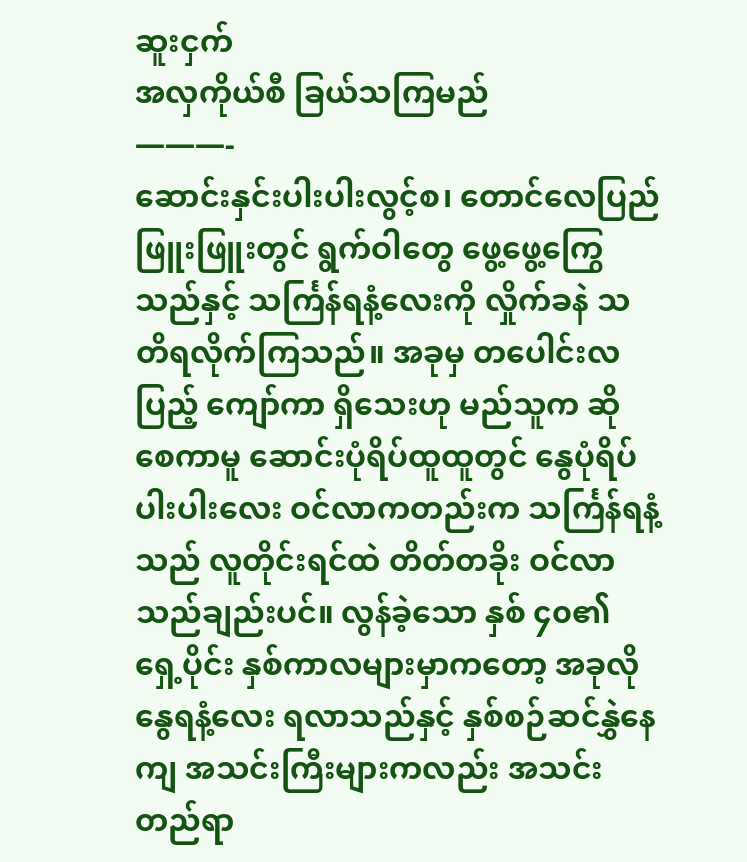ဆူးငှက်
အလှကိုယ်စီ ခြယ်သကြမည်
———-
ဆောင်းနှင်းပါးပါးလွင့်စ၊ တောင်လေပြည်ဖြူးဖြူးတွင် ရွက်ဝါတွေ ဖွေ့ဖွေ့ကြွေသည်နှင့် သင်္ကြန်ရနံ့လေးကို လှိုက်ခနဲ သတိရလိုက်ကြသည်။ အခုမှ တပေါင်းလပြည့် ကျော်ကာ ရှိသေးဟု မည်သူက ဆိုစေကာမူ ဆောင်းပုံရိပ်ထူထူတွင် နွေပုံရိပ်ပါးပါးလေး ဝင်လာကတည်းက သင်္ကြန်ရနံ့သည် လူတိုင်းရင်ထဲ တိတ်တခိုး ဝင်လာသည်ချည်းပင်။ လွန်ခဲ့သော နှစ် ၄၀၏ ရှေ့ပိုင်း နှစ်ကာလများမှာကတော့ အခုလို နွေရနံ့လေး ရလာသည်နှင့် နှစ်စဉ်ဆင်နွှဲနေကျ အသင်းကြီးများကလည်း အသင်းတည်ရာ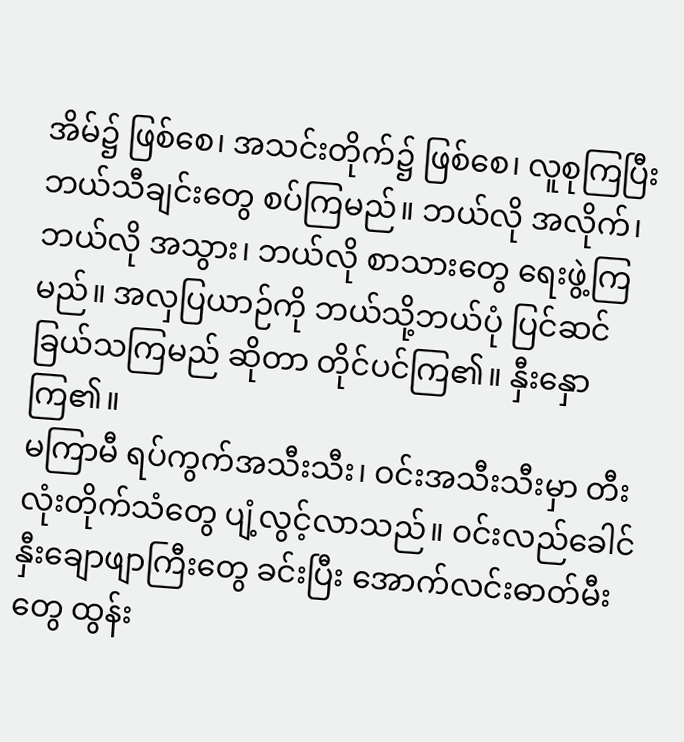အိမ်၌ ဖြစ်စေ၊ အသင်းတိုက်၌ ဖြစ်စေ၊ လူစုကြပြီး ဘယ်သီချင်းတွေ စပ်ကြမည်။ ဘယ်လို အလိုက်၊ ဘယ်လို အသွား၊ ဘယ်လို စာသားတွေ ရေးဖွဲ့ကြမည်။ အလှပြယာဉ်ကို ဘယ်သို့ဘယ်ပုံ ပြင်ဆင် ခြယ်သကြမည် ဆိုတာ တိုင်ပင်ကြ၏။ နှီးနှောကြ၏။
မကြာမီ ရပ်ကွက်အသီးသီး၊ ဝင်းအသီးသီးမှာ တီးလုံးတိုက်သံတွေ ပျံ့လွင့်လာသည်။ ဝင်းလည်ခေါင် နှီးချောဖျာကြီးတွေ ခင်းပြီး အောက်လင်းဓာတ်မီးတွေ ထွန်း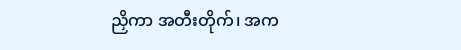ညှိကာ အတီးတိုက်၊ အက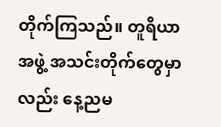တိုက်ကြသည်။ တူရိယာအဖွဲ့ အသင်းတိုက်တွေမှာလည်း နေ့ညမ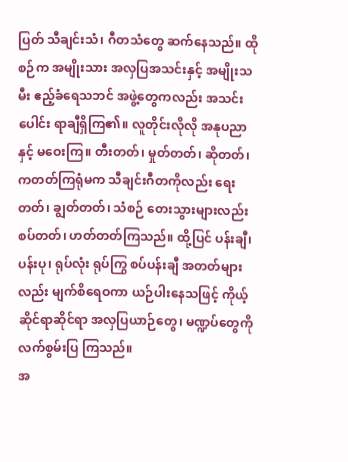ပြတ် သီချင်းသံ၊ ဂီတသံတွေ ဆက်နေသည်။ ထိုစဉ်က အမျိုးသား အလှပြအသင်းနှင့် အမျိုးသမီး ဧည့်ခံရေသဘင် အဖွဲ့တွေကလည်း အသင်းပေါင်း ရာချီရှိကြ၏။ လူတိုင်းလိုလို အနုပညာနှင့် မဝေးကြ။ တီးတတ်၊ မှုတ်တတ်၊ ဆိုတတ်၊ ကတတ်ကြရုံမက သီချင်းဂီတကိုလည်း ရေးတတ်၊ ချွတ်တတ်၊ သံစဉ် တေးသွားများလည်း စပ်တတ်၊ ဟတ်တတ်ကြသည်။ ထို့ပြင် ပန်းချီ၊ ပန်းပု၊ ရုပ်လုံး ရုပ်ကြွ စပ်ပန်းချီ အတတ်များလည်း မျက်စိရေဝကာ ယဉ်ပါးနေသဖြင့် ကိုယ့်ဆိုင်ရာဆိုင်ရာ အလှပြယာဉ်တွေ၊ မဏ္ဍပ်တွေကို လက်စွမ်းပြ ကြသည်။
အ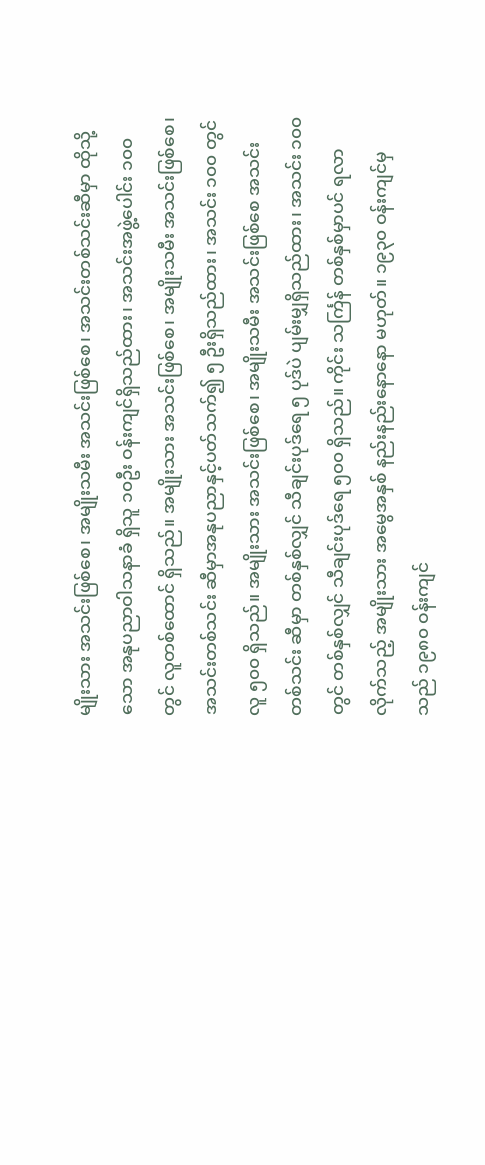မျိုးသား အသင်းဖြစ်စေ၊ အမျိုးသမီး အသင်းဖြစ်စေ၊ အသင်းတစ်သင်းဆီမှာ ထိုသို့သော အနုပညာဝါသနာခံ ရှိသူ ၁၀ဦး ဝန်းကျင်ရှိသည်ထား၊ အသင်းအဖွဲ့ပေါင်း ၁၀၀ တွင် လူတစ်ထောင် ရှိသည်။ အမျိုးသား အသင်းဖြစ်စေ၊ အမျိုးသမီး အသင်းဖြစ်စေ၊ အသင်းတစ်သင်း ဆီမှာအနုပညာနှင့်ပတ်သက်၍ ၅ ဦးရှိသည်ထား၊ အသင်း ၁၀၀ တွင် လူ ၅၀၀ ရှိသည်။ အမျိုးသား အသင်းဖြစ်စေ၊ အမျိုးသမီး အသင်းဖြစ်စေ အသင်း တစ်သင်း ဆီမှာ တစ်နှစ်လျှင် သီချင်းပုဒ်ရေ ၅ ပုဒ်ပဲ ပျမ်းမျှရှိသည်ထား၊ အသင်း ၁၀၀ တွင် တစ်နှစ်လျှင် သီချင်းပုဒ်ရေ ၅၀၀ ရှိသည်။ ကိုင်း သင်္ကြန် တစ်နှစ်မှာပင် ရလာလိုက်သည့် အမျိုးသား အမွေအနှစ် နည်းနည်းနောနော မဟုတ်။ ၁၉၃၀ ဝန်းကျင်မှသည် ၁၉၈၀ ဝန်းကျင်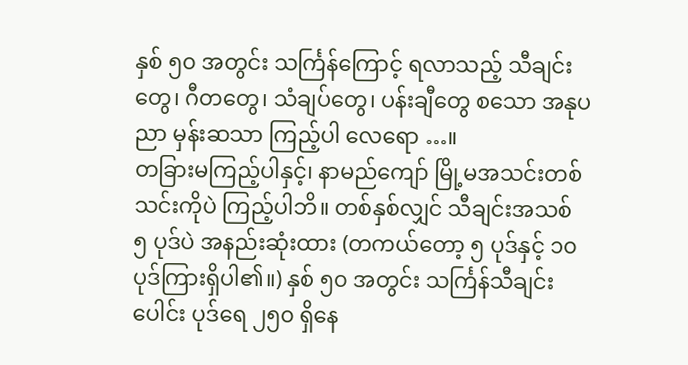နှစ် ၅၀ အတွင်း သင်္ကြန်ကြောင့် ရလာသည့် သီချင်းတွေ၊ ဂီတတွေ၊ သံချပ်တွေ၊ ပန်းချီတွေ စသော အနုပညာ မှန်းဆသာ ကြည့်ပါ လေရော …။
တခြားမကြည့်ပါနှင့်၊ နာမည်ကျော် မြို့မအသင်းတစ်သင်းကိုပဲ ကြည့်ပါဘိ။ တစ်နှစ်လျှင် သီချင်းအသစ် ၅ ပုဒ်ပဲ အနည်းဆုံးထား (တကယ်တော့ ၅ ပုဒ်နှင့် ၁၀ ပုဒ်ကြားရှိပါ၏။) နှစ် ၅၀ အတွင်း သင်္ကြန်သီချင်းပေါင်း ပုဒ်ရေ ၂၅၀ ရှိနေ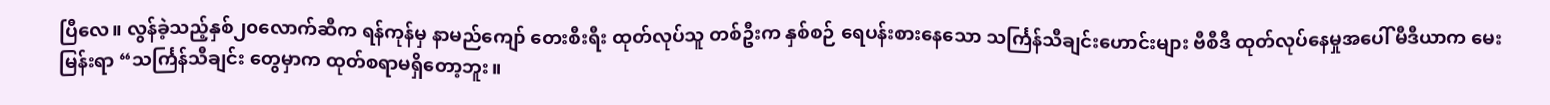ပြီလေ။ လွန်ခဲ့သည့်နှစ်၂၀လောက်ဆီက ရန်ကုန်မှ နာမည်ကျော် တေးစီးရီး ထုတ်လုပ်သူ တစ်ဦးက နှစ်စဉ် ရေပန်းစားနေသော သင်္ကြန်သီချင်းဟောင်းများ ဗီစီဒီ ထုတ်လုပ်နေမှုအပေါ် မီဒီယာက မေးမြန်းရာ “သင်္ကြန်သီချင်း တွေမှာက ထုတ်စရာမရှိတော့ဘူး။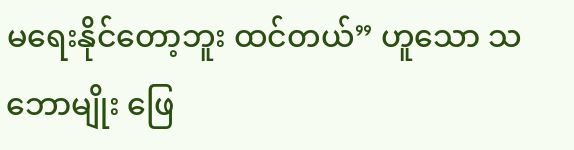မရေးနိုင်တော့ဘူး ထင်တယ်” ဟူသော သဘောမျိုး ဖြေ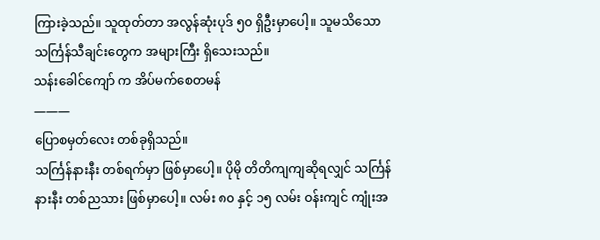ကြားခဲ့သည်။ သူထုတ်တာ အလွန်ဆုံးပုဒ် ၅၀ ရှိဦးမှာပေါ့။ သူမသိသော သင်္ကြန်သီချင်းတွေက အများကြီး ရှိသေးသည်။
သန်းခေါင်ကျော် က အိပ်မက်စေတမန်
———
ပြောစမှတ်လေး တစ်ခုရှိသည်။
သင်္ကြန်နားနီး တစ်ရက်မှာ ဖြစ်မှာပေါ့။ ပိုမို တိတိကျကျဆိုရလျှင် သင်္ကြန်နားနီး တစ်ညသား ဖြစ်မှာပေါ့။ လမ်း ၈၀ နှင့် ၁၅ လမ်း ဝန်းကျင် ကျုံးအ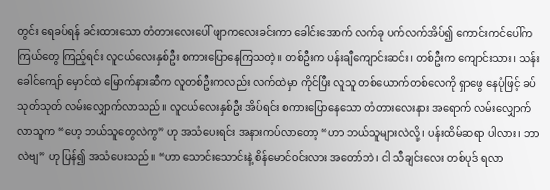တွင်း ရေခပ်ရန် ခင်းထားသော တံတားလေးပေါ် ဖျာကလေးခင်းကာ ခေါင်းအောက် လက်ခု ပက်လက်အိပ်၍ ကောင်းကင်ပေါ်က ကြယ်တွေ ကြည့်ရင်း လူငယ်လေးနှစ်ဦး စကားပြောနေကြသတဲ့။ တစ်ဦးက ပန်းချီကျောင်းဆင်း၊ တစ်ဦးက ကျောင်းသား၊ သန်းခေါင်ကျော် မှောင်ထဲ မြောက်နားဆီက လူတစ်ဦးကလည်း လက်ထဲမှာ ကိုင်ပြီး လူသူ တစ်ယောက်တစ်လေကို ရှာဖွေ နေပုံဖြင့် ခပ်သုတ်သုတ် လမ်းလျှောက်လာသည်။ လူငယ်လေးနှစ်ဦး အိပ်ရင်း စကားပြောနေသော တံတားလေးနား အရောက် လမ်းလျှောက် လာသူက “ဟေ့ ဘယ်သူတွေလဲကွ” ဟု အသံပေးရင်း အနားကပ်လာတော့ “ဟာ ဘယ်သူများလဲလို့၊ ပန်းထိမ်ဆရာ ပါလား၊ ဘာလဲဗျ” ဟု ပြန်၍ အသံပေးသည်။ “ဟာ သောင်းသောင်းနဲ့ စိန်မောင်ဝင်းလား အတော်ဘဲ၊ ငါ သီချင်းလေး တစ်ပုဒ် ရလာ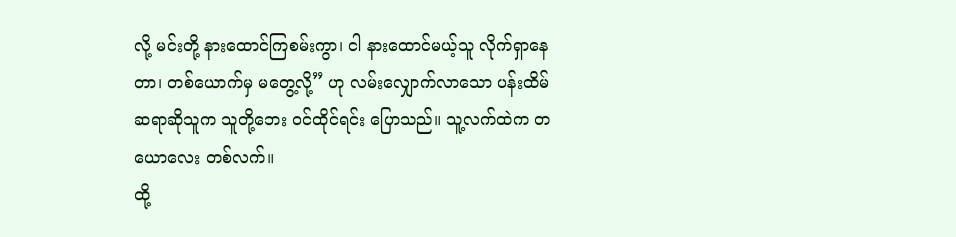လို့ မင်းတို့ နားထောင်ကြစမ်းကွာ၊ ငါ နားထောင်မယ့်သူ လိုက်ရှာနေတာ၊ တစ်ယောက်မှ မတွေ့လို့” ဟု လမ်းလျှောက်လာသော ပန်းထိမ်ဆရာဆိုသူက သူတို့ဘေး ဝင်ထိုင်ရင်း ပြောသည်။ သူ့လက်ထဲက တယောလေး တစ်လက်။
ထို့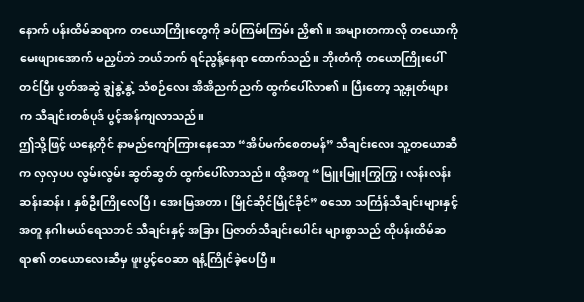နောက် ပန်းထိမ်ဆရာက တယောကြိုးတွေကို ခပ်ကြမ်းကြမ်း ညှိ၏။ အများတကာလို တယောကို မေးဖျားအောက် မညှပ်ဘဲ ဘယ်ဘက် ရင်ညွန့်နေရာ ထောက်သည်။ ဘိုးတံကို တယောကြိုးပေါ် တင်ပြီး ပွတ်အဆွဲ ချွဲနွဲ့နွဲ့ သံစဉ်လေး အိအိညက်ညက် ထွက်ပေါ်လာ၏။ ပြီးတော့ သူ့နှုတ်ဖျားက သီချင်းတစ်ပုဒ် ပွင့်အန်ကျလာသည်။
ဤသို့ဖြင့် ယနေ့တိုင် နာမည်ကျော်ကြားနေသော “အိပ်မက်စေတမန်” သီချင်းလေး သူ့တယောဆီက လှလှပပ လွမ်းလွမ်း ဆွတ်ဆွတ် ထွက်ပေါ်လာသည်။ ထို့အတူ “မြူးမြူးကြွကြွ၊ လန်းလန်းဆန်းဆန်း၊ နှစ်ဦးကြိုလေပြီ၊ အေးမြအတာ၊ မြိုင်ဆိုင်မြိုင်ခိုင်” စသော သင်္ကြန်သီချင်းများနှင့်အတူ နဂါးမယ်ရေသဘင် သီချင်းနှင့် အခြား ပြဇာတ်သီချင်းပေါင်း များစွာသည် ထိုပန်းထိမ်ဆရာ၏ တယောလေးဆီမှ ဖူးပွင့်ဝေဆာ ရနံ့ကြိုင်ခဲ့ပေပြီ။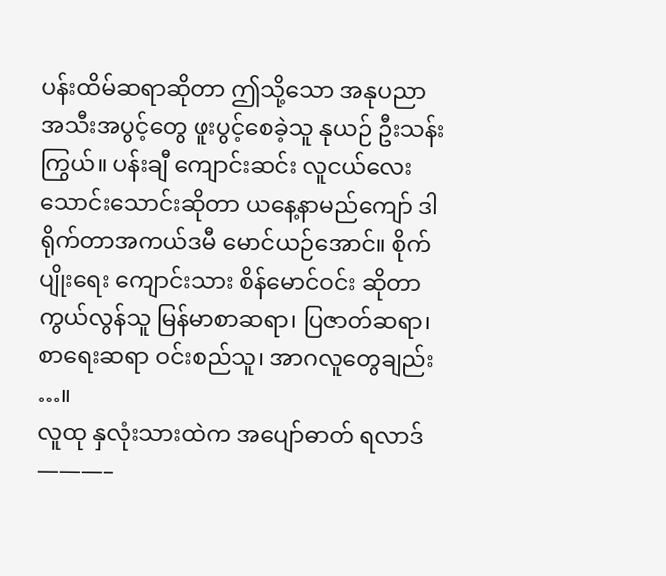ပန်းထိမ်ဆရာဆိုတာ ဤသို့သော အနုပညာ အသီးအပွင့်တွေ ဖူးပွင့်စေခဲ့သူ နုယဉ် ဦးသန်းကြွယ်။ ပန်းချီ ကျောင်းဆင်း လူငယ်လေး သောင်းသောင်းဆိုတာ ယနေ့နာမည်ကျော် ဒါရိုက်တာအကယ်ဒမီ မောင်ယဉ်အောင်။ စိုက်ပျိုးရေး ကျောင်းသား စိန်မောင်ဝင်း ဆိုတာ ကွယ်လွန်သူ မြန်မာစာဆရာ၊ ပြဇာတ်ဆရာ၊ စာရေးဆရာ ဝင်းစည်သူ၊ အာဂလူတွေချည်း …။
လူထု နှလုံးသားထဲက အပျော်ဓာတ် ရလာဒ်
———–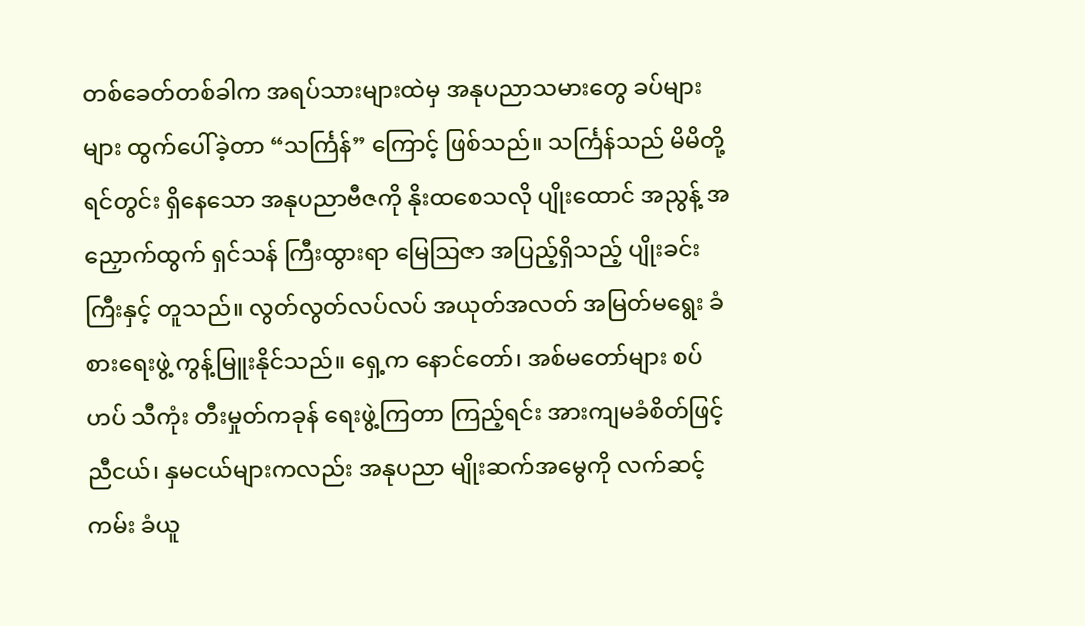တစ်ခေတ်တစ်ခါက အရပ်သားများထဲမှ အနုပညာသမားတွေ ခပ်များများ ထွက်ပေါ်ခဲ့တာ “သင်္ကြန်” ကြောင့် ဖြစ်သည်။ သင်္ကြန်သည် မိမိတို့ ရင်တွင်း ရှိနေသော အနုပညာဗီဇကို နိုးထစေသလို ပျိုးထောင် အညွန့် အညှောက်ထွက် ရှင်သန် ကြီးထွားရာ မြေသြဇာ အပြည့်ရှိသည့် ပျိုးခင်းကြီးနှင့် တူသည်။ လွတ်လွတ်လပ်လပ် အယုတ်အလတ် အမြတ်မရွေး ခံစားရေးဖွဲ့ ကွန့်မြူးနိုင်သည်။ ရှေ့က နောင်တော်၊ အစ်မတော်များ စပ်ဟပ် သီကုံး တီးမှုတ်ကခုန် ရေးဖွဲ့ကြတာ ကြည့်ရင်း အားကျမခံစိတ်ဖြင့် ညီငယ်၊ နှမငယ်များကလည်း အနုပညာ မျိုးဆက်အမွေကို လက်ဆင့်ကမ်း ခံယူ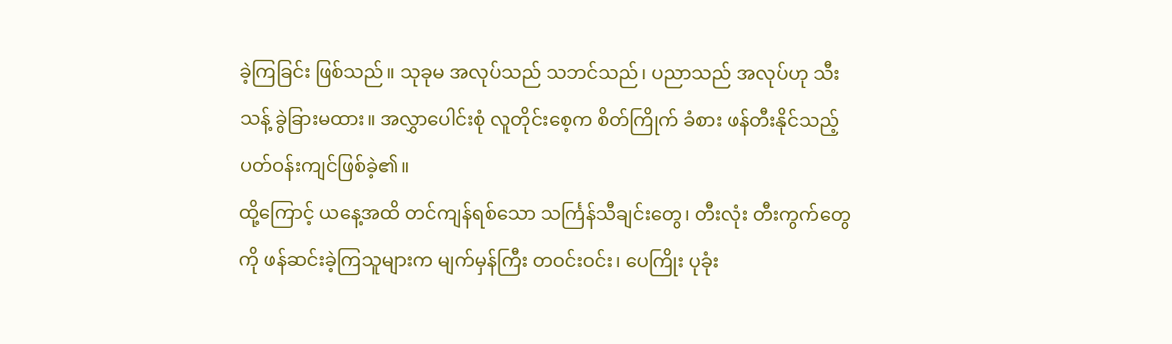ခဲ့ကြခြင်း ဖြစ်သည်။ သုခုမ အလုပ်သည် သဘင်သည်၊ ပညာသည် အလုပ်ဟု သီးသန့် ခွဲခြားမထား။ အလွှာပေါင်းစုံ လူတိုင်းစေ့က စိတ်ကြိုက် ခံစား ဖန်တီးနိုင်သည့် ပတ်ဝန်းကျင်ဖြစ်ခဲ့၏။
ထို့ကြောင့် ယနေ့အထိ တင်ကျန်ရစ်သော သင်္ကြန်သီချင်းတွေ၊ တီးလုံး တီးကွက်တွေကို ဖန်ဆင်းခဲ့ကြသူများက မျက်မှန်ကြီး တဝင်းဝင်း၊ ပေကြိုး ပုခုံး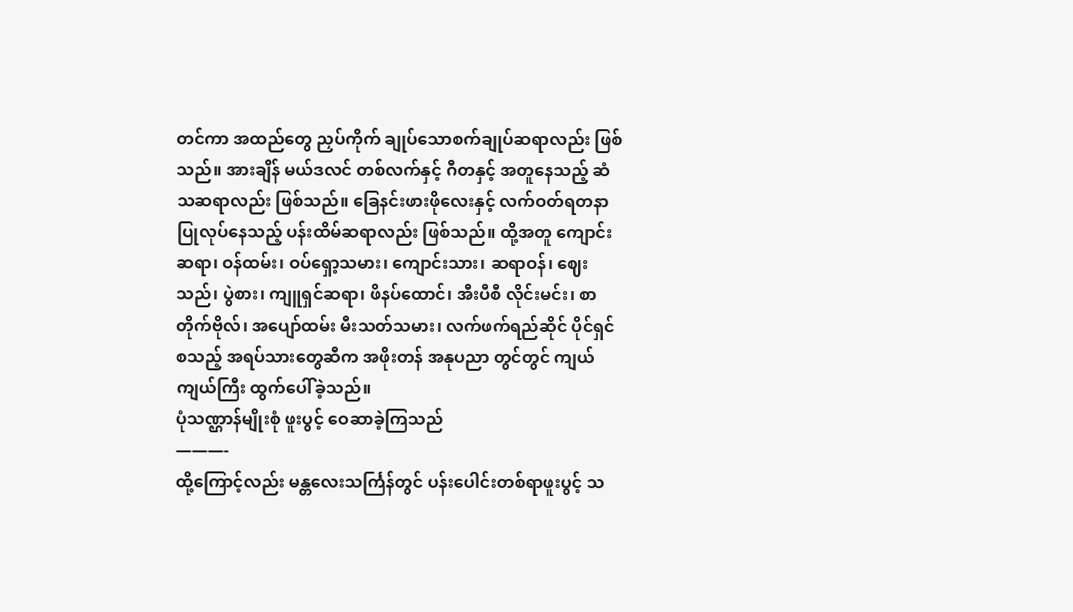တင်ကာ အထည်တွေ ညှပ်ကိုက် ချုပ်သောစက်ချုပ်ဆရာလည်း ဖြစ်သည်။ အားချိန် မယ်ဒလင် တစ်လက်နှင့် ဂီတနှင့် အတူနေသည့် ဆံသဆရာလည်း ဖြစ်သည်။ ခြေနင်းဖားဖိုလေးနှင့် လက်ဝတ်ရတနာ ပြုလုပ်နေသည့် ပန်းထိမ်ဆရာလည်း ဖြစ်သည်။ ထို့အတူ ကျောင်းဆရာ၊ ဝန်ထမ်း၊ ဝပ်ရှော့သမား၊ ကျောင်းသား၊ ဆရာဝန်၊ ဈေးသည်၊ ပွဲစား၊ ကျူရှင်ဆရာ၊ ဖိနပ်ထောင်၊ အီးပီစီ လိုင်းမင်း၊ စာတိုက်ဗိုလ်၊ အပျော်ထမ်း မီးသတ်သမား၊ လက်ဖက်ရည်ဆိုင် ပိုင်ရှင် စသည့် အရပ်သားတွေဆီက အဖိုးတန် အနုပညာ တွင်တွင် ကျယ်ကျယ်ကြီး ထွက်ပေါ်ခဲ့သည်။
ပုံသဏ္ဌာန်မျိုးစုံ ဖူးပွင့် ဝေဆာခဲ့ကြသည်
———-
ထို့ကြောင့်လည်း မန္တလေးသင်္ကြန်တွင် ပန်းပေါင်းတစ်ရာဖူးပွင့် သ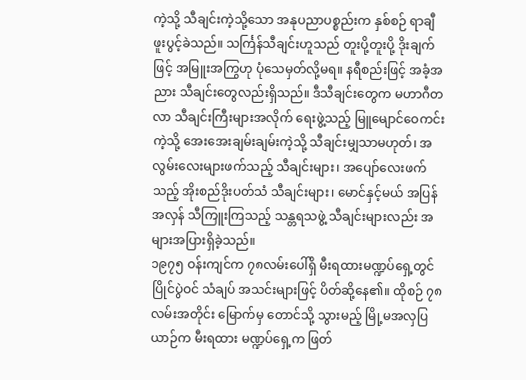ကဲ့သို့ သီချင်းကဲ့သို့သော အနုပညာပစ္စည်းက နှစ်စဉ် ရာချီ ဖူးပွင့်ခဲသည်။ သင်္ကြန်သီချင်းဟူသည် တူးပို့တူးပို့ ဒိုးချက်ဖြင့် အမြူးအကြွဟု ပုံသေမှတ်လို့မရ။ နရီစည်းဖြင့် အခံ့အညား သီချင်းတွေလည်းရှိသည်။ ဒီသီချင်းတွေက မဟာဂီတလာ သီချင်းကြီးများအလိုက် ရေးဖွဲ့သည့် မြူမျောင်ဝေကင်း ကဲ့သို့ အေးအေးချမ်းချမ်းကဲ့သို့ သီချင်းမျှသာမဟုတ်၊ အလွမ်းလေးများဖက်သည့် သီချင်းများ၊ အပျော်လေးဖက်သည့် အိုးစည်ဒိုးပတ်သံ သီချင်းများ၊ မောင်နှင့်မယ် အပြန်အလှန် သီကြူးကြသည့် သန္တရသဖွဲ့ သီချင်းများလည်း အများအပြားရှိခဲ့သည်။
၁၉၇၅ ဝန်းကျင်က ၇၈လမ်းပေါ်ရှိ မီးရထားမဏ္ဍပ်ရှေ့တွင် ပြိုင်ပွဲဝင် သံချပ် အသင်းများဖြင့် ပိတ်ဆို့နေ၏။ ထိုစဉ် ၇၈လမ်းအတိုင်း မြောက်မှ တောင်သို့ သွားမည့် မြို့မအလှပြယာဉ်က မီးရထား မဏ္ဍပ်ရှေ့က ဖြတ်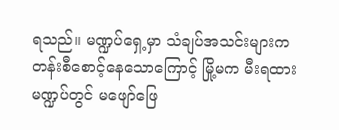ရသည်။ မဏ္ဍပ်ရှေ့မှာ သံချပ်အသင်းများက တန်းစီစောင့်နေသောကြောင့် မြို့မက မီးရထား မဏ္ဍပ်တွင် မဖျော်ဖြေ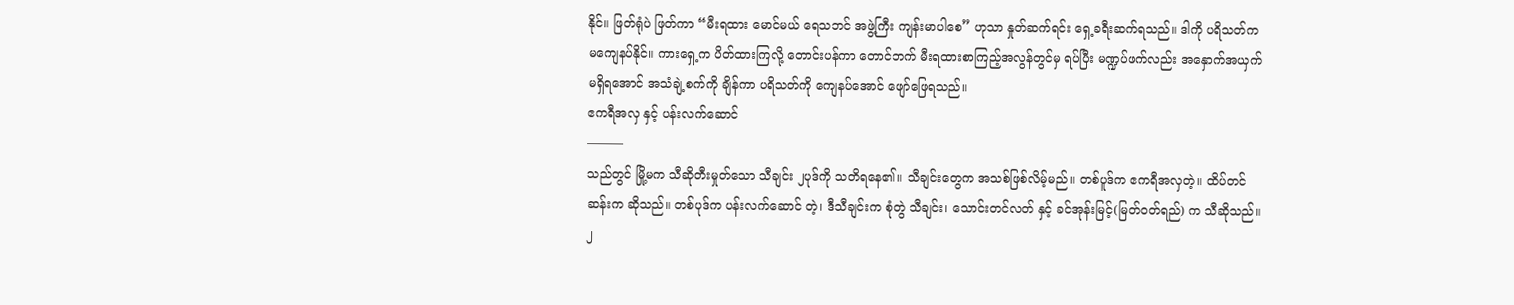နိုင်။ ဖြတ်ရုံပဲ ဖြတ်ကာ “မီးရထား မောင်မယ် ရေသဘင် အဖွဲ့ကြီး ကျန်းမာပါစေ” ဟုသာ နှုတ်ဆက်ရင်း ရှေ့ခရီးဆက်ရသည်။ ဒါကို ပရိသတ်က မကျေနပ်နိုင်။ ကားရှေ့က ပိတ်ထားကြလို့ တောင်းပန်ကာ တောင်ဘက် မီးရထားစာကြည့်အလွန်တွင်မှ ရပ်ပြီး မဏ္ဍပ်ဖက်လည်း အနှောက်အယှက်မရှိရအောင် အသံချဲ့စက်ကို ချိန်ကာ ပရိသတ်ကို ကျေနပ်အောင် ဖျော်ဖြေရသည်။
ဧကရီအလှ နှင့် ပန်းလက်ဆောင်
———
သည်တွင် မြို့မက သီဆိုတီးမှုတ်သော သီချင်း ၂ပုဒ်ကို သတိရနေ၏။ သီချင်းတွေက အသစ်ဖြစ်လိမ့်မည်။ တစ်ပူဒ်က ဧကရီအလှတဲ့။ ထိပ်တင်ဆန်းက ဆိုသည်။ တစ်ပုဒ်က ပန်းလက်ဆောင် တဲ့၊ ဒီသီချင်းက စုံတွဲ သီချင်း၊ သောင်းတင်လတ် နှင့် ခင်အုန်းမြင့်(မြတ်ဝတ်ရည်) က သီဆိုသည်။ ၂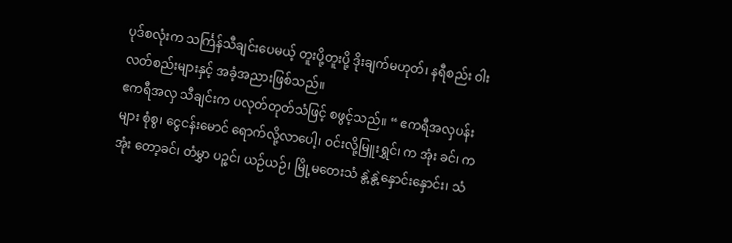ပုဒ်စလုံးက သင်္ကြန်သီချင်းပေမယ့် တူးပို့တူးပို့ ဒိုးချက်မဟုတ်၊ နရီစည်း ဝါးလတ်စည်းများနှင့် အခံ့အညားဖြစ်သည်။
ဧကရီအလှ သီချင်းက ပလုတ်တုတ်သံဖြင့် စဖွင့်သည်။ “ ဧကရီအလှပန်းများ စုံစွ၊ ငွေငန်းမောင် ရောက်လို့လာပေါ့၊ ဝင်းလို့မြူးရွှင်၊ က အုံး ခင်၊ က အုံး တော့ခင်၊ တံမွှာ ပဉ္စင်၊ ယဉ်ယဉ်၊ မြို့မတေးသံ နွဲ့နွဲ့နှောင်းနှောင်း၊ သံ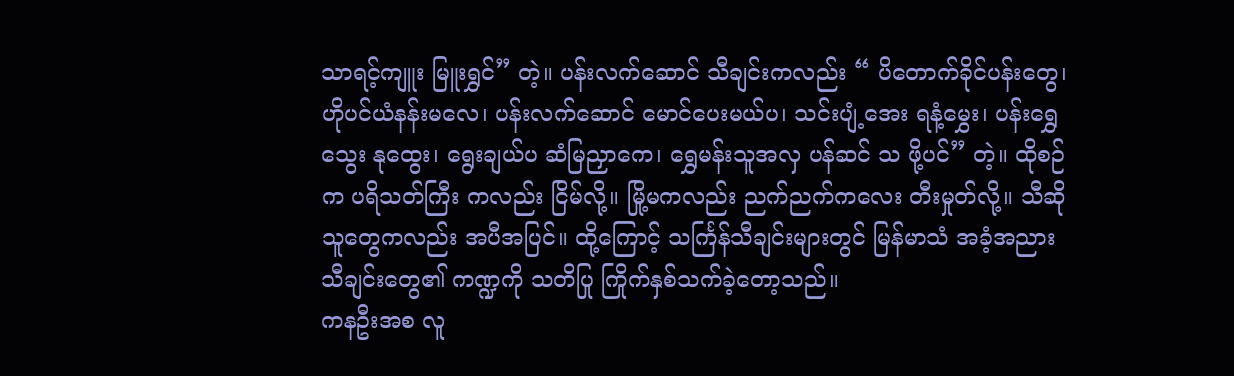သာရင့်ကျူး မြူးရွှင်” တဲ့။ ပန်းလက်ဆောင် သီချင်းကလည်း “ ပိတောက်ခိုင်ပန်းတွေ၊ ဟိုပင်ယံနန်းမလေ၊ ပန်းလက်ဆောင် မောင်ပေးမယ်ပ၊ သင်းပျံ့အေး ရနံ့မွှေး၊ ပန်းရွှေသွေး နုထွေး၊ ရွေးချယ်ပ ဆံမြညှာကေ၊ ရွှေမန်းသူအလှ ပန်ဆင် သ ဖို့ပင်” တဲ့။ ထိုစဉ်က ပရိသတ်ကြီး ကလည်း ငြိမ်လို့။ မြို့မကလည်း ညက်ညက်ကလေး တီးမှုတ်လို့။ သီဆိုသူတွေကလည်း အပီအပြင်။ ထို့ကြောင့် သင်္ကြန်သီချင်းများတွင် မြန်မာသံ အခံ့အညား သီချင်းတွေ၏ ကဏ္ဍကို သတိပြု ကြိုက်နှစ်သက်ခဲ့တော့သည်။
ကနဦးအစ လူ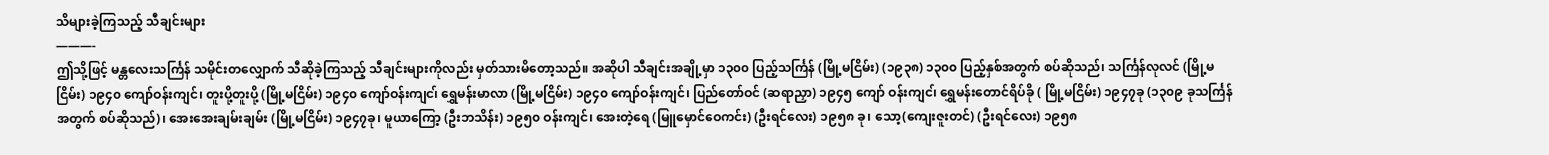သိများခဲ့ကြသည့် သီချင်းများ
———-
ဤသို့ဖြင့် မန္တလေးသင်္ကြန် သမိုင်းတလျှောက် သီဆိုခဲ့ကြသည့် သီချင်းများကိုလည်း မှတ်သားမိတော့သည်။ အဆိုပါ သီချင်းအချို့မှာ ၁၃၀၀ ပြည့်သင်္ကြန် (မြို့မငြိမ်း) (၁၉၃၈) ၁၃၀၀ ပြည့်နှစ်အတွက် စပ်ဆိုသည်၊ သင်္ကြန်လုလင် (မြို့မငြိမ်း) ၁၉၄၀ ကျော်ဝန်းကျင်၊ တူးပို့တူးပို့ (မြို့မငြိမ်း) ၁၉၄၀ ကျော်ဝန်းကျင၊် ရွှေမန်းမာလာ (မြို့မငြိမ်း) ၁၉၄၀ ကျော်ဝန်းကျင်၊ ပြည်တော်ဝင် (ဆရာညှာ) ၁၉၄၅ ကျော် ဝန်းကျင၊် ရွှေမန်းတောင်ရိပ်ခို ( မြို့မငြိမ်း) ၁၉၄၇ခု (၁၃၀၉ ခုသင်္ကြန် အတွက် စပ်ဆိုသည်)၊ အေးအေးချမ်းချမ်း (မြို့မငြိမ်း) ၁၉၄၇ခု၊ မူယာကြော့ (ဦးဘသိန်း) ၁၉၅၀ ဝန်းကျင်၊ အေးတဲ့ရေ (မြူမှောင်ဝေကင်း) (ဦးရင်လေး) ၁၉၅၈ ခု၊ သော့(ကျေးဇူးတင်) (ဦးရင်လေး) ၁၉၅၈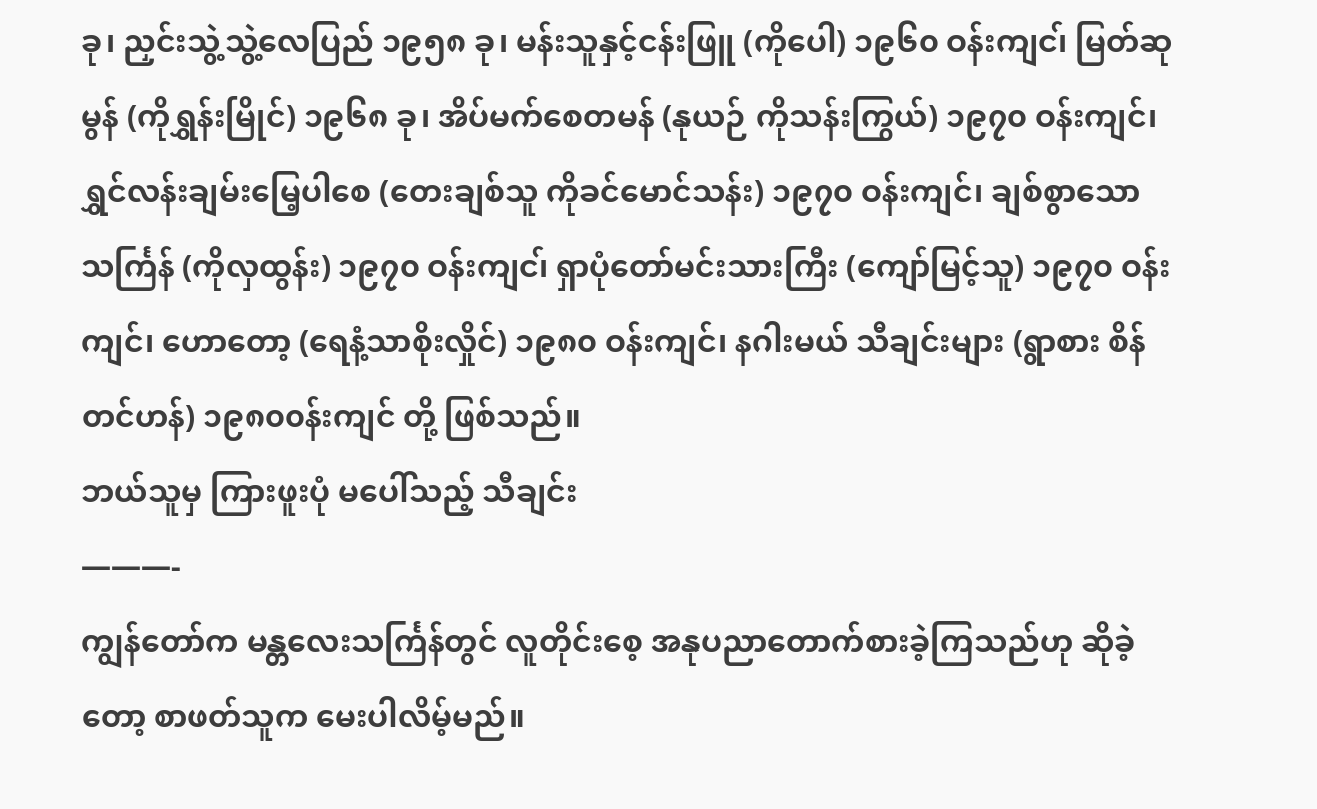ခု၊ ညှင်းသွဲ့သွဲ့လေပြည် ၁၉၅၈ ခု၊ မန်းသူနှင့်ငန်းဖြူ (ကိုပေါ) ၁၉၆၀ ဝန်းကျင၊် မြတ်ဆုမွန် (ကိုရွှန်းမြိုင်) ၁၉၆၈ ခု၊ အိပ်မက်စေတမန် (နုယဉ် ကိုသန်းကြွယ်) ၁၉၇၀ ဝန်းကျင်၊ ရွှင်လန်းချမ်းမြေ့ပါစေ (တေးချစ်သူ ကိုခင်မောင်သန်း) ၁၉၇၀ ဝန်းကျင်၊ ချစ်စွာသော သင်္ကြန် (ကိုလှထွန်း) ၁၉၇၀ ဝန်းကျင၊် ရှာပုံတော်မင်းသားကြီး (ကျော်မြင့်သူ) ၁၉၇၀ ဝန်းကျင်၊ ဟောတော့ (ရေနံ့သာစိုးလှိုင်) ၁၉၈၀ ဝန်းကျင်၊ နဂါးမယ် သီချင်းများ (ရွာစား စိန်တင်ဟန်) ၁၉၈၀၀န်းကျင် တို့ ဖြစ်သည်။
ဘယ်သူမှ ကြားဖူးပုံ မပေါ်သည့် သီချင်း
———-
ကျွန်တော်က မန္တလေးသင်္ကြန်တွင် လူတိုင်းစေ့ အနုပညာတောက်စားခဲ့ကြသည်ဟု ဆိုခဲ့တော့ စာဖတ်သူက မေးပါလိမ့်မည်။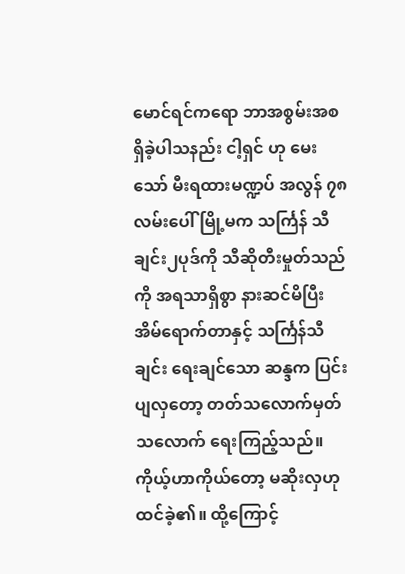မောင်ရင်ကရော ဘာအစွမ်းအစ ရှိခဲ့ပါသနည်း ငါ့ရှင် ဟု မေးသော် မီးရထားမဏ္ဍပ် အလွန် ၇၈လမ်းပေါ် မြို့မက သင်္ကြန် သီချင်း၂ပုဒ်ကို သီဆိုတီးမှုတ်သည်ကို အရသာရှိစွာ နားဆင်မိပြီး အိမ်ရောက်တာနှင့် သင်္ကြန်သီချင်း ရေးချင်သော ဆန္ဒက ပြင်းပျလှတော့ တတ်သလောက်မှတ်သလောက် ရေးကြည့်သည်။ ကိုယ့်ဟာကိုယ်တော့ မဆိုးလှဟု ထင်ခဲ့၏။ ထို့ကြောင့်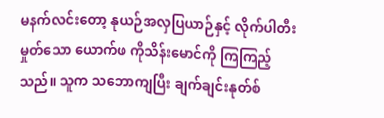မနက်လင်းတော့ နုယဉ်အလှပြယာဉ်နှင့် လိုက်ပါတီးမှုတ်သော ယောက်ဖ ကိုသိန်းမောင်ကို ကြကြည့်သည်။ သူက သဘောကျပြီး ချက်ချင်းနုတ်စ်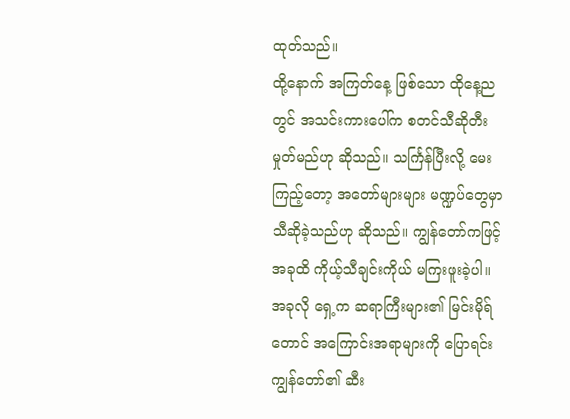ထုတ်သည်။
ထို့နောက် အကြတ်နေ့ ဖြစ်သော ထိုနေ့ညတွင် အသင်းကားပေါ်က စတင်သီဆိုတီးမှုတ်မည်ဟု ဆိုသည်။ သင်္ကြန်ပြီးလို့ မေးကြည့်တော့ အတော်များများ မဏ္ဍပ်တွေမှာ သီဆိုခဲ့သည်ဟု ဆိုသည်။ ကျွန်တော်ကဖြင့် အခုထိ ကိုယ့်သီချင်းကိုယ် မကြးဖူးခဲ့ပါ။ အခုလို ရှေ့က ဆရာကြီးများ၏ မြင်းမိုရ်တောင် အကြောင်းအရာများကို ပြောရင်း ကျွန်တော်၏ ဆီး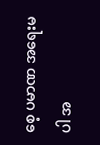စေ့ ပမာဏ အရေးမပါ အ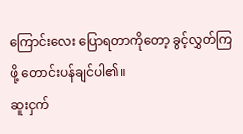ကြောင်းလေး ပြောရတာကိုတော့ ခွင့်လွှတ်ကြဖို့ တောင်းပန်ချင်ပါ၏။
ဆူးငှက်